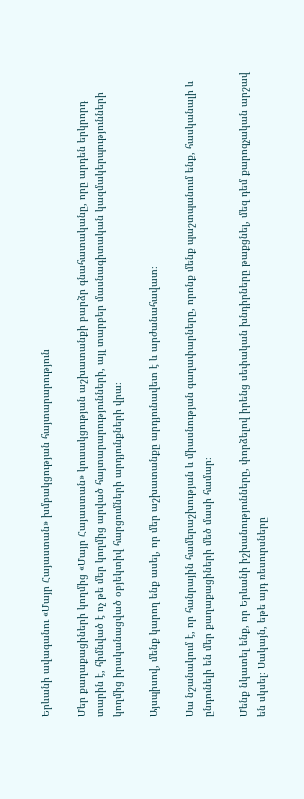Երևանի ավագանու «Մայր Հայաստան» խմբակցության հայտարարություն

Մեր քաղաքացիների կողմից «Մայր Հայաստան» կուսակցության աշխատանքի բարձր գնահատականը, որը արդեն երկրորդ տարին է, հիմնված է ոչ թե մեր կողմից արված հայտարարությունների, այլ տարբեր մասնագիտական կազմակերպությունների կողմից իրականացված օբյեկտիվ հարցումների արդյունքների վրա։

Այսպիսով, մենք կարող ենք ասել, որ մեր աշխատանքը արդյունավետ է և արժանահավատ։

Սա նշանակում է, որ հանրային համերաշխության և միասնության գաղափարները, որոնք մենք պաշտպանում ենք, հասկանալի և ընդունելի են մեր քաղաքացիների մեծ մասի համար։

Մենք նկատել ենք, որ Երևանի իշխանությունները, փորձելով իրենց սեփական խնդիրները թաքցնել, մեզ դեմ քարոզչական արշավ են սկսել։ Սակայն, եթե այդ ռեսուրսները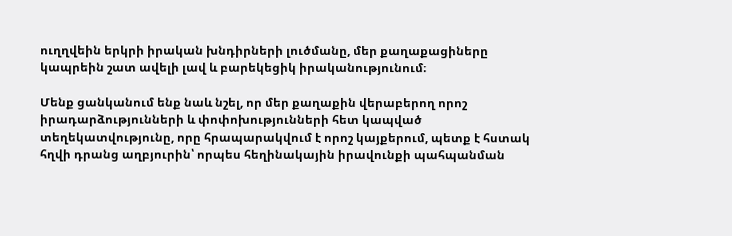ուղղվեին երկրի իրական խնդիրների լուծմանը, մեր քաղաքացիները կապրեին շատ ավելի լավ և բարեկեցիկ իրականությունում։

Մենք ցանկանում ենք նաև նշել, որ մեր քաղաքին վերաբերող որոշ իրադարձությունների և փոփոխությունների հետ կապված տեղեկատվությունը, որը հրապարակվում է որոշ կայքերում, պետք է հստակ հղվի դրանց աղբյուրին՝ որպես հեղինակային իրավունքի պահպանման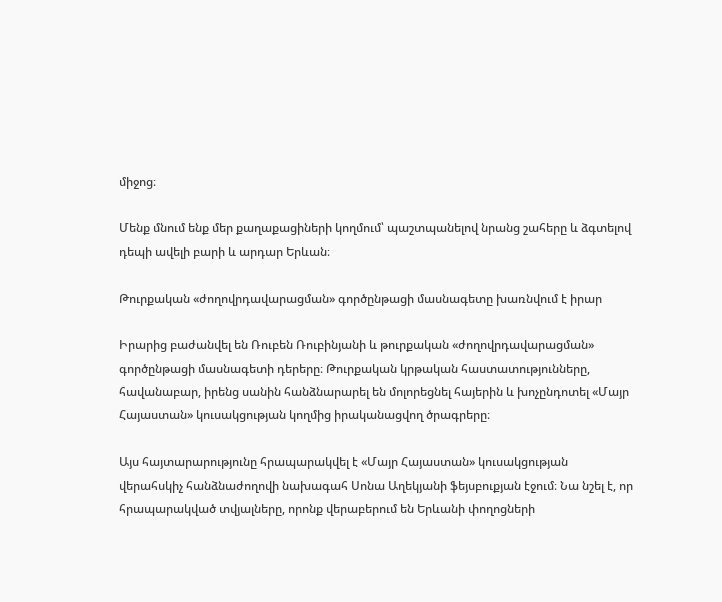միջոց։

Մենք մնում ենք մեր քաղաքացիների կողմում՝ պաշտպանելով նրանց շահերը և ձգտելով դեպի ավելի բարի և արդար Երևան։

Թուրքական «ժողովրդավարացման» գործընթացի մասնագետը խառնվում է իրար

Իրարից բաժանվել են Ռուբեն Ռուբինյանի և թուրքական «ժողովրդավարացման» գործընթացի մասնագետի դերերը։ Թուրքական կրթական հաստատությունները, հավանաբար, իրենց սանին հանձնարարել են մոլորեցնել հայերին և խոչընդոտել «Մայր Հայաստան» կուսակցության կողմից իրականացվող ծրագրերը։

Այս հայտարարությունը հրապարակվել է «Մայր Հայաստան» կուսակցության վերահսկիչ հանձնաժողովի նախագահ Սոնա Աղեկյանի ֆեյսբուքյան էջում։ Նա նշել է, որ հրապարակված տվյալները, որոնք վերաբերում են Երևանի փողոցների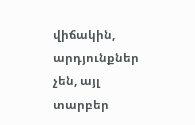վիճակին, արդյունքներ չեն, այլ տարբեր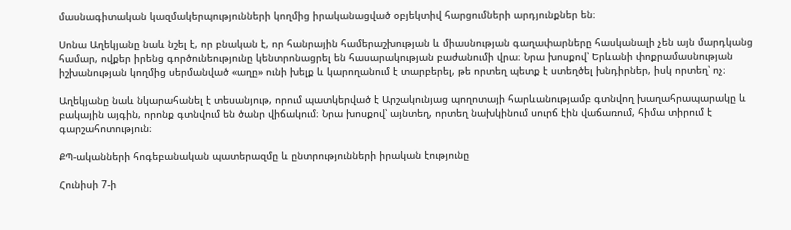մասնագիտական կազմակերպությունների կողմից իրականացված օբյեկտիվ հարցումների արդյունքներ են։

Սոնա Աղեկյանը նաև նշել է, որ բնական է, որ հանրային համերաշխության և միասնության գաղափարները հասկանալի չեն այն մարդկանց համար, ովքեր իրենց գործունեությունը կենտրոնացրել են հասարակության բաժանումի վրա։ Նրա խոսքով՝ Երևանի փոքրամասնության իշխանության կողմից սերմանված «աղը» ունի խելք և կարողանում է տարբերել, թե որտեղ պետք է ստեղծել խնդիրներ, իսկ որտեղ՝ ոչ։

Աղեկյանը նաև նկարահանել է տեսանյութ, որում պատկերված է Արշակունյաց պողոտայի հարևանությամբ գտնվող խաղահրապարակը և բակային այգին, որոնք գտնվում են ծանր վիճակում։ Նրա խոսքով՝ այնտեղ, որտեղ նախկինում սուրճ էին վաճառում, հիմա տիրում է գարշահոտություն։

ՔՊ-ականների հոգեբանական պատերազմը և ընտրությունների իրական էությունը

Հունիսի 7-ի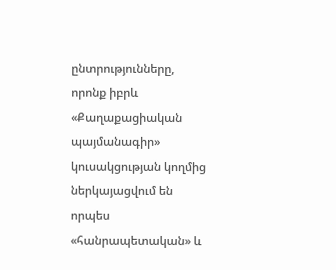ընտրությունները, որոնք իբրև «Քաղաքացիական պայմանագիր» կուսակցության կողմից ներկայացվում են որպես «հանրապետական» և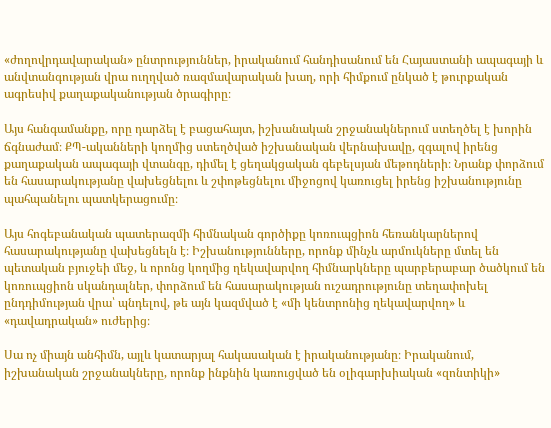«ժողովրդավարական» ընտրություններ, իրականում հանդիսանում են Հայաստանի ապագայի և անվտանգության վրա ուղղված ռազմավարական խաղ, որի հիմքում ընկած է թուրքական ագրեսիվ քաղաքականության ծրագիրը։

Այս հանգամանքը, որը դարձել է բացահայտ, իշխանական շրջանակներում ստեղծել է խորին ճգնաժամ։ ՔՊ-ականների կողմից ստեղծված իշխանական վերնախավը, զգալով իրենց քաղաքական ապագայի վտանգը, դիմել է ցեղակցական գեբելսյան մեթոդների։ Նրանք փորձում են հասարակությանը վախեցնելու և շփոթեցնելու միջոցով կառուցել իրենց իշխանությունը պահպանելու պատկերացումը։

Այս հոգեբանական պատերազմի հիմնական գործիքը կոռուպցիոն հեռանկարներով հասարակությանը վախեցնելն է։ Իշխանությունները, որոնք մինչև արմուկները մտել են պետական բյուջեի մեջ, և որոնց կողմից ղեկավարվող հիմնարկները պարբերաբար ծածկում են կոռուպցիոն սկանդալներ, փորձում են հասարակության ուշադրությունը տեղափոխել ընդդիմության վրա՝ պնդելով, թե այն կազմված է «մի կենտրոնից ղեկավարվող» և «դավադրական» ուժերից։

Սա ոչ միայն անհիմն, այլև կատարյալ հակասական է իրականությանը։ Իրականում, իշխանական շրջանակները, որոնք ինքնին կառուցված են օլիգարխիական «զոնտիկի»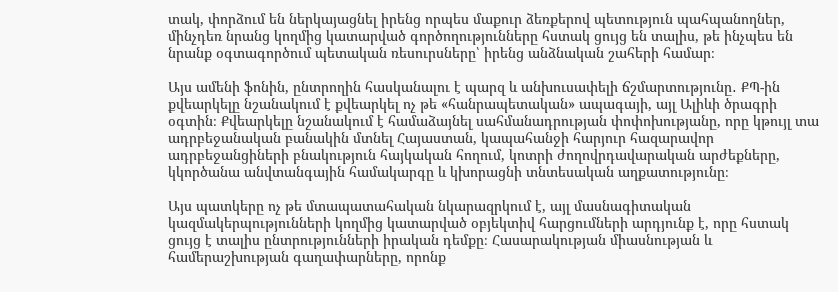տակ, փորձում են ներկայացնել իրենց որպես մաքուր ձեռքերով պետություն պահպանողներ, մինչդեռ նրանց կողմից կատարված գործողությունները հստակ ցույց են տալիս, թե ինչպես են նրանք օգտագործում պետական ռեսուրսները՝ իրենց անձնական շահերի համար։

Այս ամենի ֆոնին, ընտրողին հասկանալու է պարզ և անխուսափելի ճշմարտությունը․ ՔՊ-ին քվեարկելը նշանակում է քվեարկել ոչ թե «հանրապետական» ապագայի, այլ Ալիևի ծրագրի օգտին։ Քվեարկելը նշանակում է համաձայնել սահմանադրության փոփոխությանը, որը կթույլ տա ադրբեջանական բանակին մտնել Հայաստան, կապահանջի հարյուր հազարավոր ադրբեջանցիների բնակություն հայկական հողում, կոտրի ժողովրդավարական արժեքները, կկործանա անվտանգային համակարգը և կխորացնի տնտեսական աղքատությունը։

Այս պատկերը ոչ թե մտապատահական նկարազրկում է, այլ մասնագիտական կազմակերպությունների կողմից կատարված օբյեկտիվ հարցումների արդյունք է, որը հստակ ցույց է տալիս ընտրությունների իրական դեմքը։ Հասարակության միասնության և համերաշխության գաղափարները, որոնք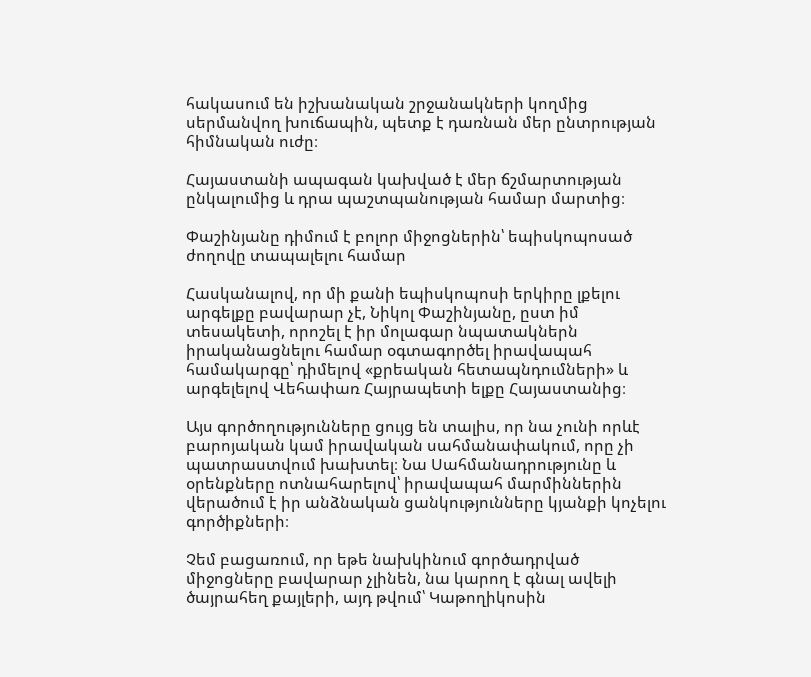հակասում են իշխանական շրջանակների կողմից սերմանվող խուճապին, պետք է դառնան մեր ընտրության հիմնական ուժը։

Հայաստանի ապագան կախված է մեր ճշմարտության ընկալումից և դրա պաշտպանության համար մարտից։

Փաշինյանը դիմում է բոլոր միջոցներին՝ եպիսկոպոսած ժողովը տապալելու համար

Հասկանալով, որ մի քանի եպիսկոպոսի երկիրը լքելու արգելքը բավարար չէ, Նիկոլ Փաշինյանը, ըստ իմ տեսակետի, որոշել է իր մոլագար նպատակներն իրականացնելու համար օգտագործել իրավապահ համակարգը՝ դիմելով «քրեական հետապնդումների» և արգելելով Վեհափառ Հայրապետի ելքը Հայաստանից։

Այս գործողությունները ցույց են տալիս, որ նա չունի որևէ բարոյական կամ իրավական սահմանափակում, որը չի պատրաստվում խախտել։ Նա Սահմանադրությունը և օրենքները ոտնահարելով՝ իրավապահ մարմիններին վերածում է իր անձնական ցանկությունները կյանքի կոչելու գործիքների։

Չեմ բացառում, որ եթե նախկինում գործադրված միջոցները բավարար չլինեն, նա կարող է գնալ ավելի ծայրահեղ քայլերի, այդ թվում՝ Կաթողիկոսին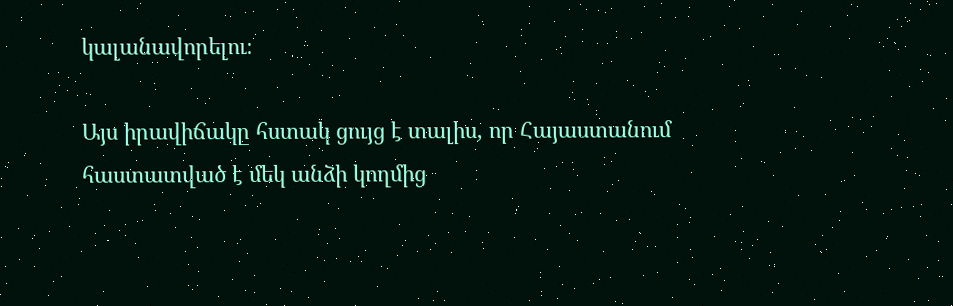կալանավորելու։

Այս իրավիճակը հստակ ցույց է տալիս, որ Հայաստանում հաստատված է մեկ անձի կողմից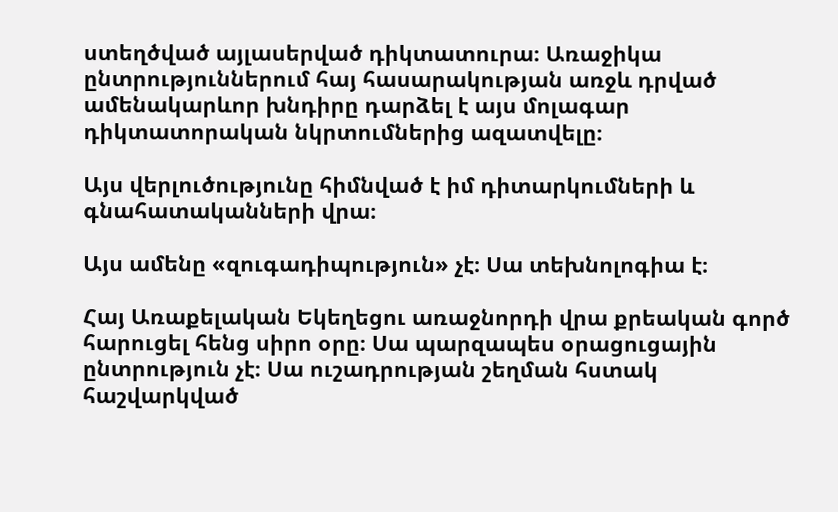ստեղծված այլասերված դիկտատուրա։ Առաջիկա ընտրություններում հայ հասարակության առջև դրված ամենակարևոր խնդիրը դարձել է այս մոլագար դիկտատորական նկրտումներից ազատվելը։

Այս վերլուծությունը հիմնված է իմ դիտարկումների և գնահատականների վրա։

Այս ամենը «զուգադիպություն» չէ։ Սա տեխնոլոգիա է։

Հայ Առաքելական Եկեղեցու առաջնորդի վրա քրեական գործ հարուցել հենց սիրո օրը։ Սա պարզապես օրացուցային ընտրություն չէ։ Սա ուշադրության շեղման հստակ հաշվարկված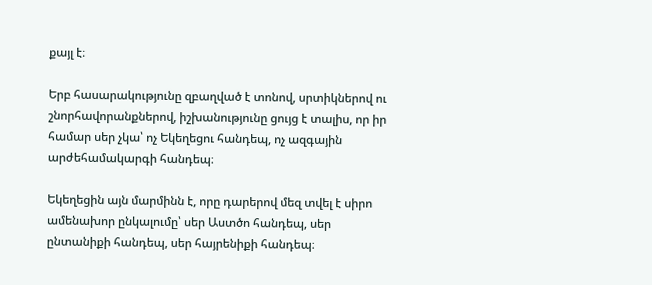քայլ է։

Երբ հասարակությունը զբաղված է տոնով, սրտիկներով ու շնորհավորանքներով, իշխանությունը ցույց է տալիս, որ իր համար սեր չկա՝ ոչ Եկեղեցու հանդեպ, ոչ ազգային արժեհամակարգի հանդեպ։

Եկեղեցին այն մարմինն է, որը դարերով մեզ տվել է սիրո ամենախոր ընկալումը՝ սեր Աստծո հանդեպ, սեր ընտանիքի հանդեպ, սեր հայրենիքի հանդեպ։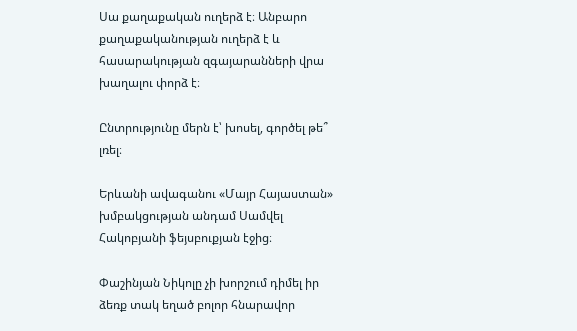Սա քաղաքական ուղերձ է։ Անբարո քաղաքականության ուղերձ է և հասարակության զգայարանների վրա խաղալու փորձ է։

Ընտրությունը մերն է՝ խոսել, գործել թե՞ լռել։

Երևանի ավագանու «Մայր Հայաստան» խմբակցության անդամ Սամվել Հակոբյանի ֆեյսբուքյան էջից։

Փաշինյան Նիկոլը չի խորշում դիմել իր ձեռք տակ եղած բոլոր հնարավոր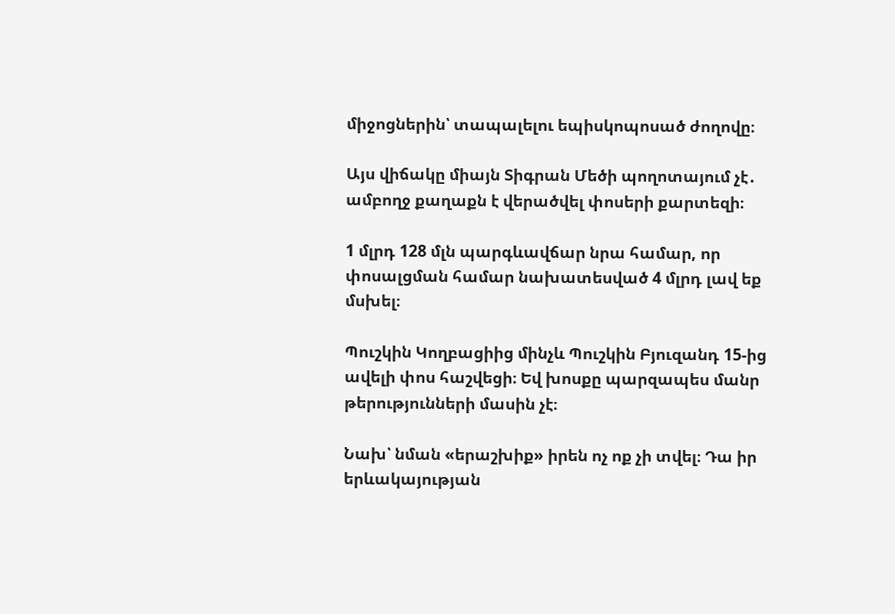միջոցներին՝ տապալելու եպիսկոպոսած ժողովը։

Այս վիճակը միայն Տիգրան Մեծի պողոտայում չէ․ ամբողջ քաղաքն է վերածվել փոսերի քարտեզի։

1 մլրդ 128 մլն պարգևավճար նրա համար, որ փոսալցման համար նախատեսված 4 մլրդ լավ եք մսխել։

Պուշկին Կողբացիից մինչև Պուշկին Բյուզանդ 15-ից ավելի փոս հաշվեցի։ Եվ խոսքը պարզապես մանր թերությունների մասին չէ։

Նախ՝ նման «երաշխիք» իրեն ոչ ոք չի տվել։ Դա իր երևակայության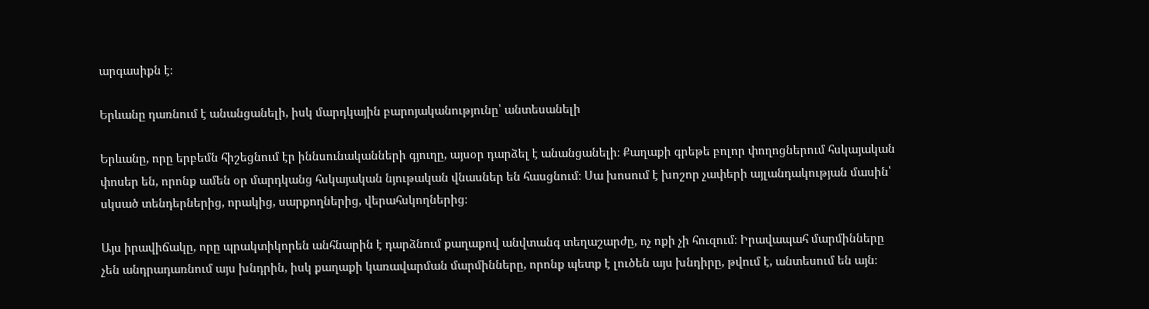արգասիքն է։

Երևանը դառնում է անանցանելի, իսկ մարդկային բարոյականությունը՝ անտեսանելի

Երևանը, որը երբեմն հիշեցնում էր իննսունականների գյուղը, այսօր դարձել է անանցանելի։ Քաղաքի գրեթե բոլոր փողոցներում հսկայական փոսեր են, որոնք ամեն օր մարդկանց հսկայական նյութական վնասներ են հասցնում։ Սա խոսում է խոշոր չափերի այլանդակության մասին՝ սկսած տենդերներից, որակից, սարքողներից, վերահսկողներից։

Այս իրավիճակը, որը պրակտիկորեն անհնարին է դարձնում քաղաքով անվտանգ տեղաշարժը, ոչ ոքի չի հուզում։ Իրավապահ մարմինները չեն անդրադառնում այս խնդրին, իսկ քաղաքի կառավարման մարմինները, որոնք պետք է լուծեն այս խնդիրը, թվում է, անտեսում են այն։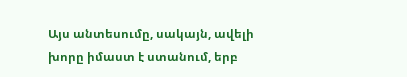Այս անտեսումը, սակայն, ավելի խորը իմաստ է ստանում, երբ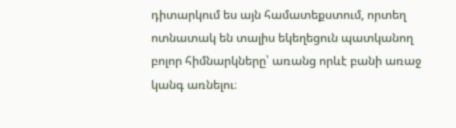դիտարկում ես այն համատեքստում, որտեղ ոտնատակ են տալիս եկեղեցուն պատկանող բոլոր հիմնարկները՝ առանց որևէ բանի առաջ կանգ առնելու։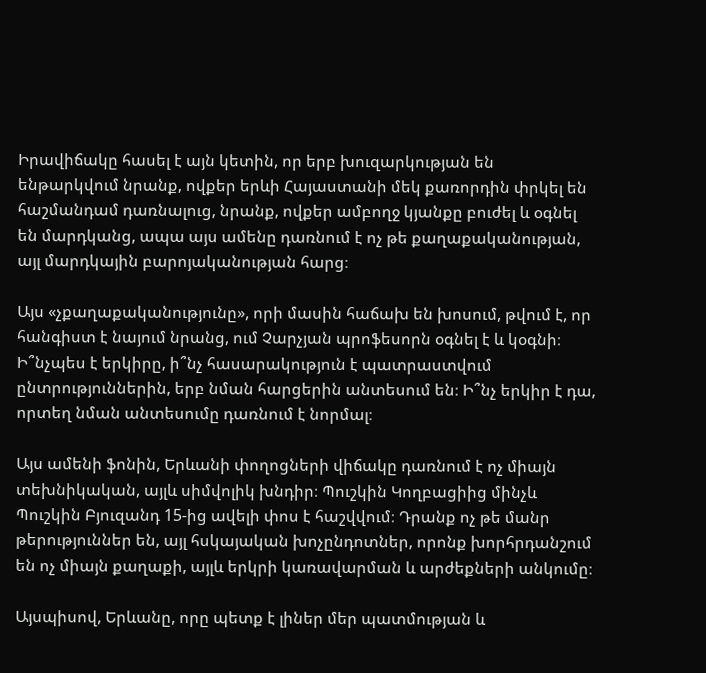Իրավիճակը հասել է այն կետին, որ երբ խուզարկության են ենթարկվում նրանք, ովքեր երևի Հայաստանի մեկ քառորդին փրկել են հաշմանդամ դառնալուց, նրանք, ովքեր ամբողջ կյանքը բուժել և օգնել են մարդկանց, ապա այս ամենը դառնում է ոչ թե քաղաքականության, այլ մարդկային բարոյականության հարց։

Այս «չքաղաքականությունը», որի մասին հաճախ են խոսում, թվում է, որ հանգիստ է նայում նրանց, ում Չարչյան պրոֆեսորն օգնել է և կօգնի։ Ի՞նչպես է երկիրը, ի՞նչ հասարակություն է պատրաստվում ընտրություններին, երբ նման հարցերին անտեսում են։ Ի՞նչ երկիր է դա, որտեղ նման անտեսումը դառնում է նորմալ։

Այս ամենի ֆոնին, Երևանի փողոցների վիճակը դառնում է ոչ միայն տեխնիկական, այլև սիմվոլիկ խնդիր։ Պուշկին Կողբացիից մինչև Պուշկին Բյուզանդ 15-ից ավելի փոս է հաշվվում։ Դրանք ոչ թե մանր թերություններ են, այլ հսկայական խոչընդոտներ, որոնք խորհրդանշում են ոչ միայն քաղաքի, այլև երկրի կառավարման և արժեքների անկումը։

Այսպիսով, Երևանը, որը պետք է լիներ մեր պատմության և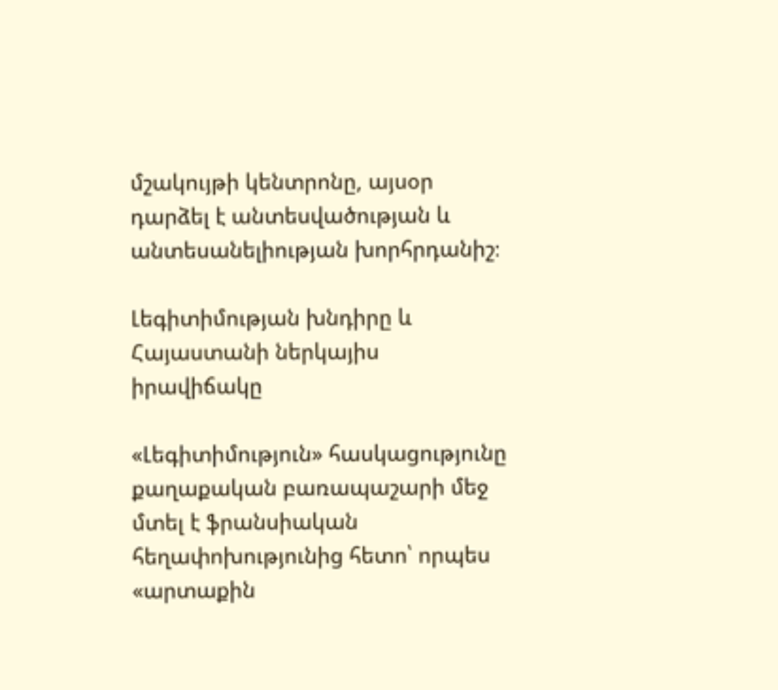մշակույթի կենտրոնը, այսօր դարձել է անտեսվածության և անտեսանելիության խորհրդանիշ։

Լեգիտիմության խնդիրը և Հայաստանի ներկայիս իրավիճակը

«Լեգիտիմություն» հասկացությունը քաղաքական բառապաշարի մեջ մտել է ֆրանսիական հեղափոխությունից հետո՝ որպես «արտաքին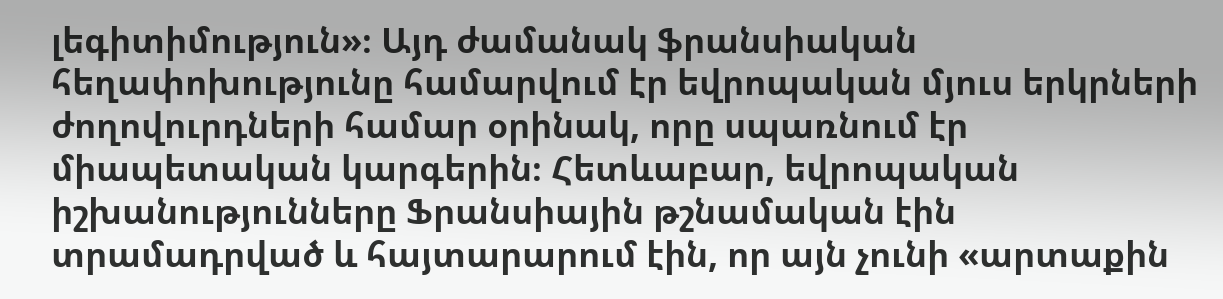լեգիտիմություն»։ Այդ ժամանակ ֆրանսիական հեղափոխությունը համարվում էր եվրոպական մյուս երկրների ժողովուրդների համար օրինակ, որը սպառնում էր միապետական կարգերին։ Հետևաբար, եվրոպական իշխանությունները Ֆրանսիային թշնամական էին տրամադրված և հայտարարում էին, որ այն չունի «արտաքին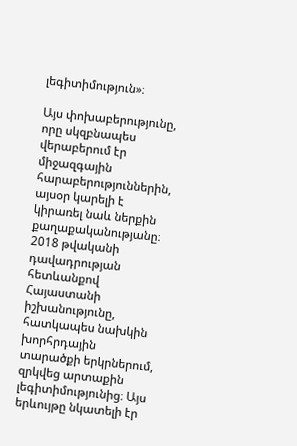լեգիտիմություն»։

Այս փոխաբերությունը, որը սկզբնապես վերաբերում էր միջազգային հարաբերություններին, այսօր կարելի է կիրառել նաև ներքին քաղաքականությանը։ 2018 թվականի դավադրության հետևանքով Հայաստանի իշխանությունը, հատկապես նախկին խորհրդային տարածքի երկրներում, զրկվեց արտաքին լեգիտիմությունից։ Այս երևույթը նկատելի էր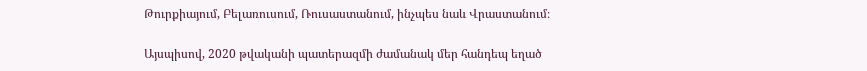Թուրքիայում, Բելառուսում, Ռուսաստանում, ինչպես նաև Վրաստանում։

Այսպիսով, 2020 թվականի պատերազմի ժամանակ մեր հանդեպ եղած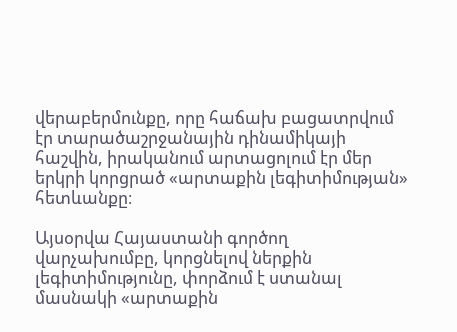վերաբերմունքը, որը հաճախ բացատրվում էր տարածաշրջանային դինամիկայի հաշվին, իրականում արտացոլում էր մեր երկրի կորցրած «արտաքին լեգիտիմության» հետևանքը։

Այսօրվա Հայաստանի գործող վարչախումբը, կորցնելով ներքին լեգիտիմությունը, փորձում է ստանալ մասնակի «արտաքին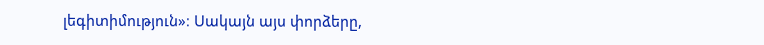լեգիտիմություն»։ Սակայն այս փորձերը,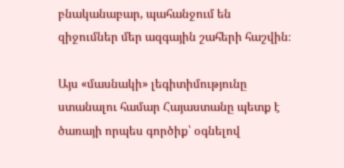բնականաբար, պահանջում են զիջումներ մեր ազգային շահերի հաշվին։

Այս «մասնակի» լեգիտիմությունը ստանալու համար Հայաստանը պետք է ծառայի որպես գործիք՝ օգնելով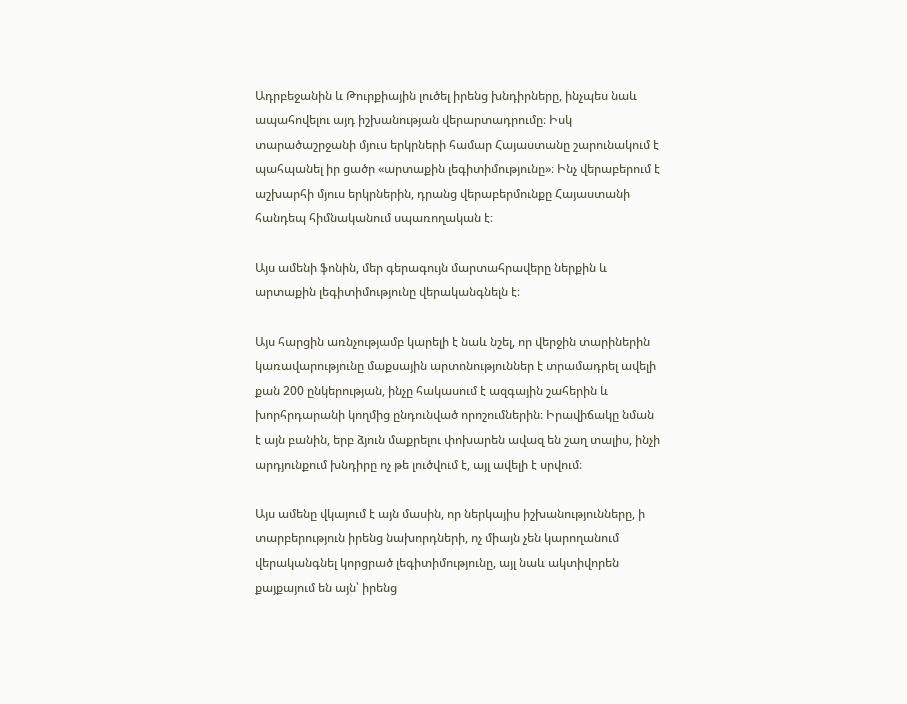Ադրբեջանին և Թուրքիային լուծել իրենց խնդիրները, ինչպես նաև ապահովելու այդ իշխանության վերարտադրումը։ Իսկ տարածաշրջանի մյուս երկրների համար Հայաստանը շարունակում է պահպանել իր ցածր «արտաքին լեգիտիմությունը»։ Ինչ վերաբերում է աշխարհի մյուս երկրներին, դրանց վերաբերմունքը Հայաստանի հանդեպ հիմնականում սպառողական է։

Այս ամենի ֆոնին, մեր գերագույն մարտահրավերը ներքին և արտաքին լեգիտիմությունը վերականգնելն է։

Այս հարցին առնչությամբ կարելի է նաև նշել, որ վերջին տարիներին կառավարությունը մաքսային արտոնություններ է տրամադրել ավելի քան 200 ընկերության, ինչը հակասում է ազգային շահերին և խորհրդարանի կողմից ընդունված որոշումներին։ Իրավիճակը նման է այն բանին, երբ ձյուն մաքրելու փոխարեն ավազ են շաղ տալիս, ինչի արդյունքում խնդիրը ոչ թե լուծվում է, այլ ավելի է սրվում։

Այս ամենը վկայում է այն մասին, որ ներկայիս իշխանությունները, ի տարբերություն իրենց նախորդների, ոչ միայն չեն կարողանում վերականգնել կորցրած լեգիտիմությունը, այլ նաև ակտիվորեն քայքայում են այն՝ իրենց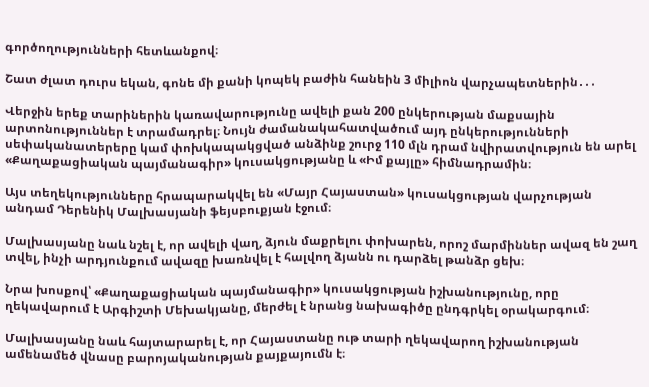գործողությունների հետևանքով։

Շատ ժլատ դուրս եկան, գոնե մի քանի կոպեկ բաժին հանեին 3 միլիոն վարչապետներին․․․

Վերջին երեք տարիներին կառավարությունը ավելի քան 200 ընկերության մաքսային արտոնություններ է տրամադրել։ Նույն ժամանակահատվածում այդ ընկերությունների սեփականատերերը կամ փոխկապակցված անձինք շուրջ 110 մլն դրամ նվիրատվություն են արել «Քաղաքացիական պայմանագիր» կուսակցությանը և «Իմ քայլը» հիմնադրամին։

Այս տեղեկությունները հրապարակվել են «Մայր Հայաստան» կուսակցության վարչության անդամ Դերենիկ Մալխասյանի ֆեյսբուքյան էջում։

Մալխասյանը նաև նշել է, որ ավելի վաղ, ձյուն մաքրելու փոխարեն, որոշ մարմիններ ավազ են շաղ տվել, ինչի արդյունքում ավազը խառնվել է հալվող ձյանն ու դարձել թանձր ցեխ։

Նրա խոսքով՝ «Քաղաքացիական պայմանագիր» կուսակցության իշխանությունը, որը ղեկավարում է Արգիշտի Մեխակյանը, մերժել է նրանց նախագիծը ընդգրկել օրակարգում։

Մալխասյանը նաև հայտարարել է, որ Հայաստանը ութ տարի ղեկավարող իշխանության ամենամեծ վնասը բարոյականության քայքայումն է։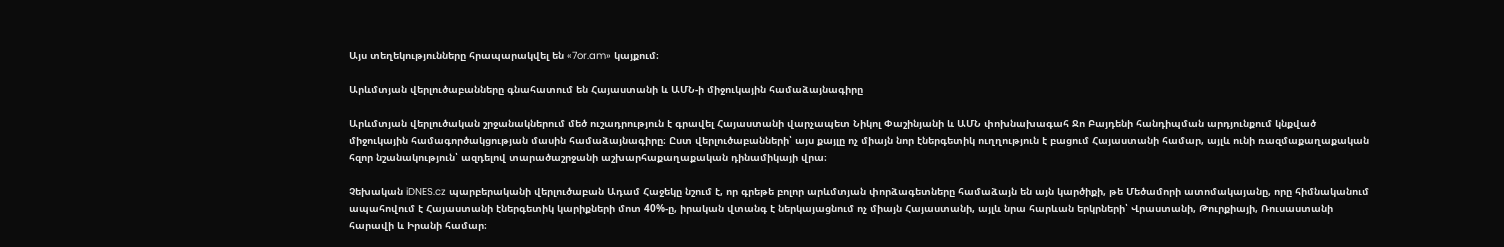Այս տեղեկությունները հրապարակվել են «7or.am» կայքում։

Արևմտյան վերլուծաբանները գնահատում են Հայաստանի և ԱՄՆ-ի միջուկային համաձայնագիրը

Արևմտյան վերլուծական շրջանակներում մեծ ուշադրություն է գրավել Հայաստանի վարչապետ Նիկոլ Փաշինյանի և ԱՄՆ փոխնախագահ Ջո Բայդենի հանդիպման արդյունքում կնքված միջուկային համագործակցության մասին համաձայնագիրը։ Ըստ վերլուծաբանների՝ այս քայլը ոչ միայն նոր էներգետիկ ուղղություն է բացում Հայաստանի համար, այլև ունի ռազմաքաղաքական հզոր նշանակություն՝ ազդելով տարածաշրջանի աշխարհաքաղաքական դինամիկայի վրա։

Չեխական iDNES.cz պարբերականի վերլուծաբան Ադամ Հաջեկը նշում է, որ գրեթե բոլոր արևմտյան փորձագետները համաձայն են այն կարծիքի, թե Մեծամորի ատոմակայանը, որը հիմնականում ապահովում է Հայաստանի էներգետիկ կարիքների մոտ 40%-ը, իրական վտանգ է ներկայացնում ոչ միայն Հայաստանի, այլև նրա հարևան երկրների՝ Վրաստանի, Թուրքիայի, Ռուսաստանի հարավի և Իրանի համար։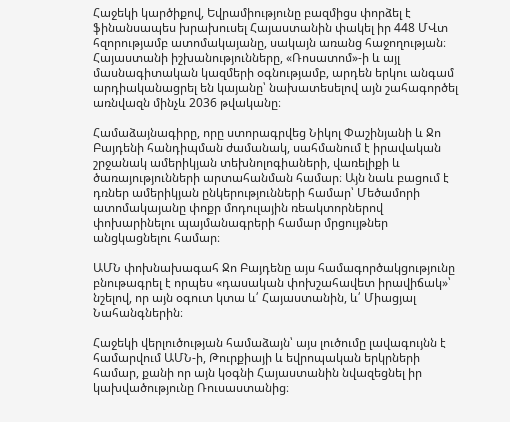Հաջեկի կարծիքով, Եվրամիությունը բազմիցս փորձել է ֆինանսապես խրախուսել Հայաստանին փակել իր 448 ՄՎտ հզորությամբ ատոմակայանը, սակայն առանց հաջողության։ Հայաստանի իշխանությունները, «Ռոսատոմ»-ի և այլ մասնագիտական կազմերի օգնությամբ, արդեն երկու անգամ արդիականացրել են կայանը՝ նախատեսելով այն շահագործել առնվազն մինչև 2036 թվականը։

Համաձայնագիրը, որը ստորագրվեց Նիկոլ Փաշինյանի և Ջո Բայդենի հանդիպման ժամանակ, սահմանում է իրավական շրջանակ ամերիկյան տեխնոլոգիաների, վառելիքի և ծառայությունների արտահանման համար։ Այն նաև բացում է դռներ ամերիկյան ընկերությունների համար՝ Մեծամորի ատոմակայանը փոքր մոդուլային ռեակտորներով փոխարինելու պայմանագրերի համար մրցույթներ անցկացնելու համար։

ԱՄՆ փոխնախագահ Ջո Բայդենը այս համագործակցությունը բնութագրել է որպես «դասական փոխշահավետ իրավիճակ»՝ նշելով, որ այն օգուտ կտա և՛ Հայաստանին, և՛ Միացյալ Նահանգներին։

Հաջեկի վերլուծության համաձայն՝ այս լուծումը լավագույնն է համարվում ԱՄՆ-ի, Թուրքիայի և եվրոպական երկրների համար, քանի որ այն կօգնի Հայաստանին նվազեցնել իր կախվածությունը Ռուսաստանից։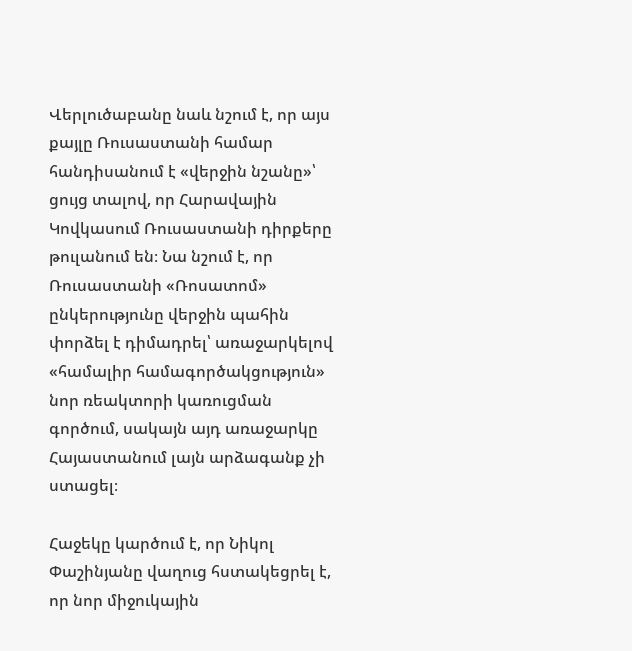Վերլուծաբանը նաև նշում է, որ այս քայլը Ռուսաստանի համար հանդիսանում է «վերջին նշանը»՝ ցույց տալով, որ Հարավային Կովկասում Ռուսաստանի դիրքերը թուլանում են։ Նա նշում է, որ Ռուսաստանի «Ռոսատոմ» ընկերությունը վերջին պահին փորձել է դիմադրել՝ առաջարկելով «համալիր համագործակցություն» նոր ռեակտորի կառուցման գործում, սակայն այդ առաջարկը Հայաստանում լայն արձագանք չի ստացել։

Հաջեկը կարծում է, որ Նիկոլ Փաշինյանը վաղուց հստակեցրել է, որ նոր միջուկային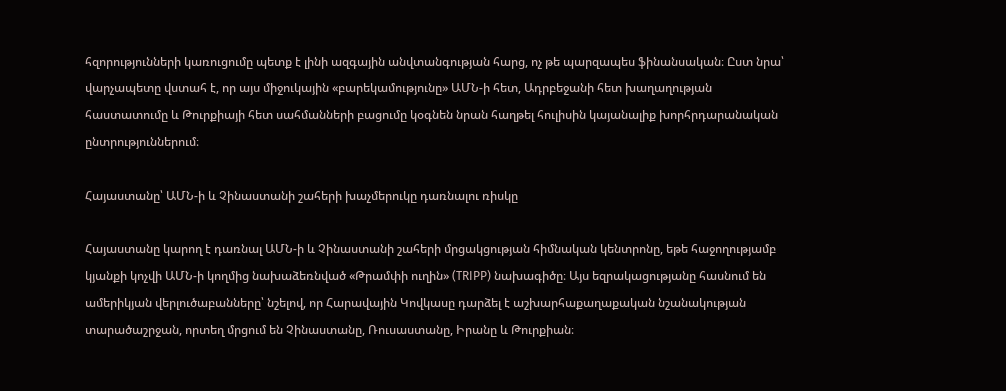հզորությունների կառուցումը պետք է լինի ազգային անվտանգության հարց, ոչ թե պարզապես ֆինանսական։ Ըստ նրա՝ վարչապետը վստահ է, որ այս միջուկային «բարեկամությունը» ԱՄՆ-ի հետ, Ադրբեջանի հետ խաղաղության հաստատումը և Թուրքիայի հետ սահմանների բացումը կօգնեն նրան հաղթել հուլիսին կայանալիք խորհրդարանական ընտրություններում։

Հայաստանը՝ ԱՄՆ-ի և Չինաստանի շահերի խաչմերուկը դառնալու ռիսկը

Հայաստանը կարող է դառնալ ԱՄՆ-ի և Չինաստանի շահերի մրցակցության հիմնական կենտրոնը, եթե հաջողությամբ կյանքի կոչվի ԱՄՆ-ի կողմից նախաձեռնված «Թրամփի ուղին» (TRIPP) նախագիծը։ Այս եզրակացությանը հասնում են ամերիկյան վերլուծաբանները՝ նշելով, որ Հարավային Կովկասը դարձել է աշխարհաքաղաքական նշանակության տարածաշրջան, որտեղ մրցում են Չինաստանը, Ռուսաստանը, Իրանը և Թուրքիան։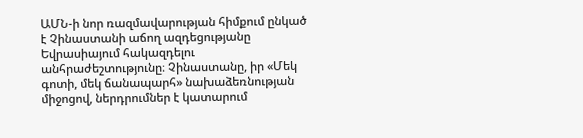ԱՄՆ-ի նոր ռազմավարության հիմքում ընկած է Չինաստանի աճող ազդեցությանը Եվրասիայում հակազդելու անհրաժեշտությունը։ Չինաստանը, իր «Մեկ գոտի, մեկ ճանապարհ» նախաձեռնության միջոցով, ներդրումներ է կատարում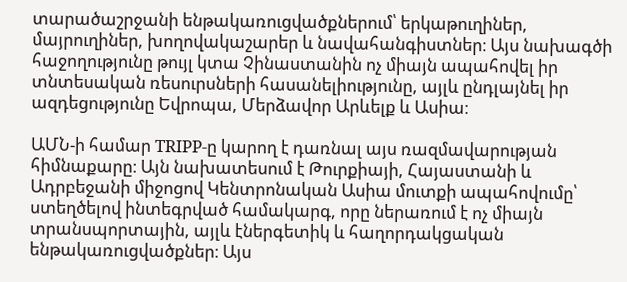տարածաշրջանի ենթակառուցվածքներում՝ երկաթուղիներ, մայրուղիներ, խողովակաշարեր և նավահանգիստներ։ Այս նախագծի հաջողությունը թույլ կտա Չինաստանին ոչ միայն ապահովել իր տնտեսական ռեսուրսների հասանելիությունը, այլև ընդլայնել իր ազդեցությունը Եվրոպա, Մերձավոր Արևելք և Ասիա։

ԱՄՆ-ի համար TRIPP-ը կարող է դառնալ այս ռազմավարության հիմնաքարը։ Այն նախատեսում է Թուրքիայի, Հայաստանի և Ադրբեջանի միջոցով Կենտրոնական Ասիա մուտքի ապահովումը՝ ստեղծելով ինտեգրված համակարգ, որը ներառում է ոչ միայն տրանսպորտային, այլև էներգետիկ և հաղորդակցական ենթակառուցվածքներ։ Այս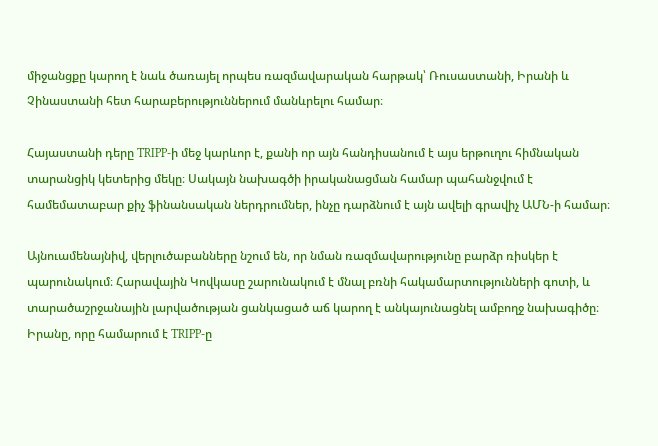միջանցքը կարող է նաև ծառայել որպես ռազմավարական հարթակ՝ Ռուսաստանի, Իրանի և Չինաստանի հետ հարաբերություններում մանևրելու համար։

Հայաստանի դերը TRIPP-ի մեջ կարևոր է, քանի որ այն հանդիսանում է այս երթուղու հիմնական տարանցիկ կետերից մեկը։ Սակայն նախագծի իրականացման համար պահանջվում է համեմատաբար քիչ ֆինանսական ներդրումներ, ինչը դարձնում է այն ավելի գրավիչ ԱՄՆ-ի համար։

Այնուամենայնիվ, վերլուծաբանները նշում են, որ նման ռազմավարությունը բարձր ռիսկեր է պարունակում։ Հարավային Կովկասը շարունակում է մնալ բռնի հակամարտությունների գոտի, և տարածաշրջանային լարվածության ցանկացած աճ կարող է անկայունացնել ամբողջ նախագիծը։ Իրանը, որը համարում է TRIPP-ը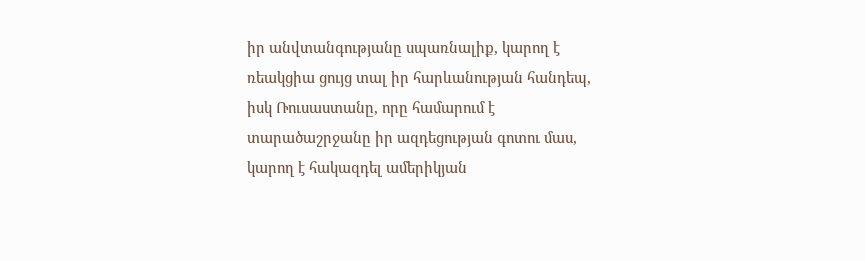իր անվտանգությանը սպառնալիք, կարող է ռեակցիա ցույց տալ իր հարևանության հանդեպ, իսկ Ռուսաստանը, որը համարում է տարածաշրջանը իր ազդեցության գոտու մաս, կարող է հակազդել ամերիկյան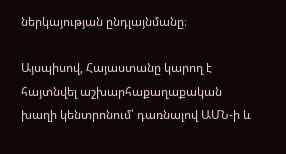ներկայության ընդլայնմանը։

Այսպիսով, Հայաստանը կարող է հայտնվել աշխարհաքաղաքական խաղի կենտրոնում՝ դառնալով ԱՄՆ-ի և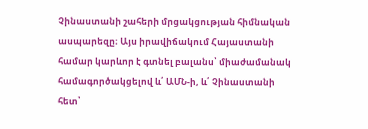Չինաստանի շահերի մրցակցության հիմնական ասպարեզը։ Այս իրավիճակում Հայաստանի համար կարևոր է գտնել բալանս՝ միաժամանակ համագործակցելով և՛ ԱՄՆ-ի, և՛ Չինաստանի հետ՝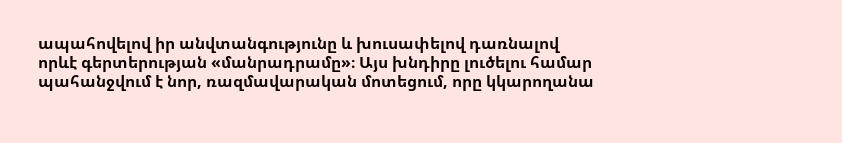ապահովելով իր անվտանգությունը և խուսափելով դառնալով որևէ գերտերության «մանրադրամը»։ Այս խնդիրը լուծելու համար պահանջվում է նոր, ռազմավարական մոտեցում, որը կկարողանա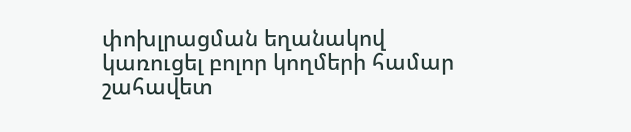փոխլրացման եղանակով կառուցել բոլոր կողմերի համար շահավետ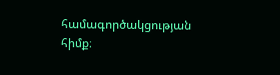համագործակցության հիմք։